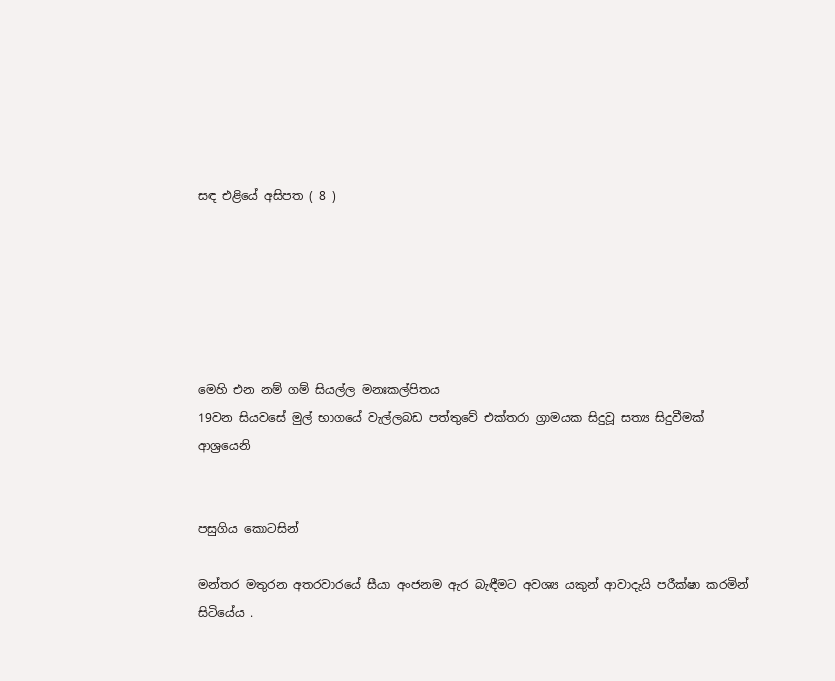සඳ එළියේ අසිපත ( 8 )






මෙහි එන නම් ගම් සියල්ල මනඃකල්පිතය
19වන සියවසේ මුල් භාගයේ වැල්ලබඩ පත්තුවේ එක්තරා ග්‍රාමයක සිදුවූ සත්‍ය සිදුවීමක් ආශ්‍රයෙනි


පසුගිය කොටසින්

මන්තර මතුරන අතරවාරයේ සීයා අංජනම ඇර බැඳීමට අවශ්‍ය යකුන් ආවාදැයි පරීක්ෂා කරමින් සිටියේය .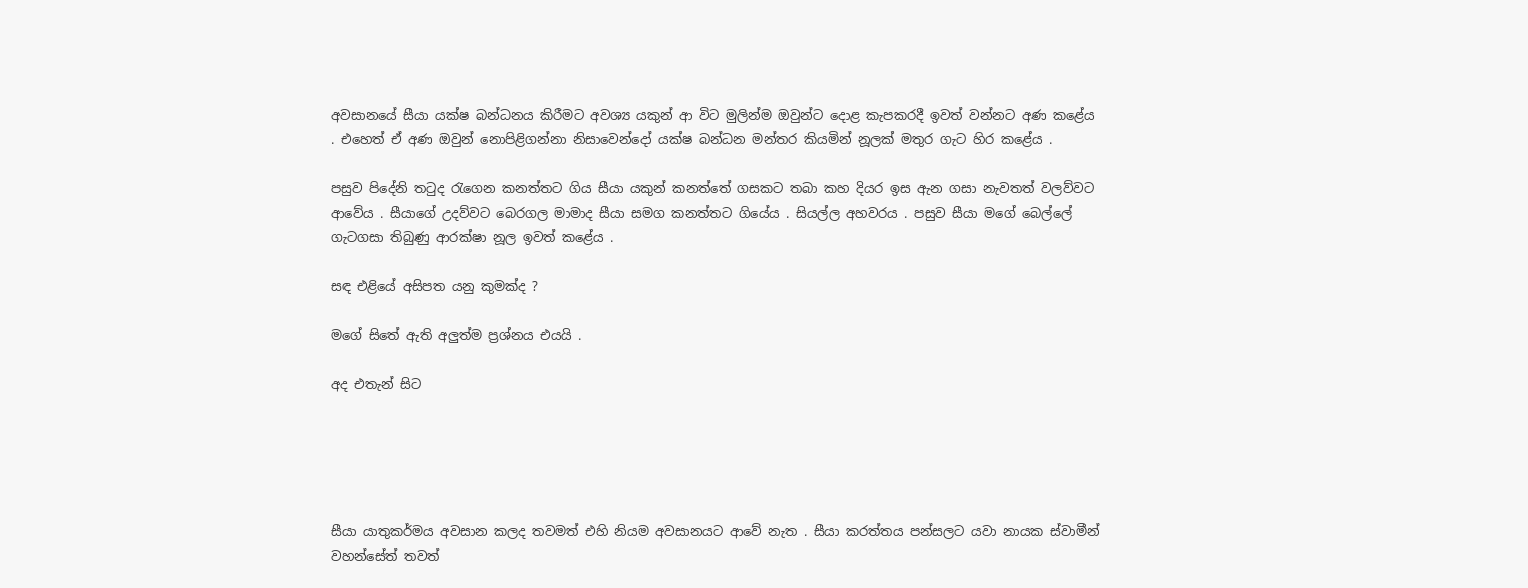අවසානයේ සීයා යක්ෂ බන්ධනය කිරීමට අවශ්‍ය යකුන් ආ විට මුලින්ම ඔවුන්ට දොළ කැපකරදී ඉවත් වන්නට අණ කළේය . එහෙත් ඒ අණ ඔවුන් නොපිළිගන්නා නිසාවෙන්දෝ යක්ෂ බන්ධන මන්තර කියමින් නූලක් මතුර ගැට හිර කළේය .

පසුව පිදේනි තටුද රැගෙන කනත්තට ගිය සීයා යකුන් කනත්තේ ගසකට තබා කහ දියර ඉස ඇන ගසා නැවතත් වලව්වට ආවේය . සීයාගේ උදව්වට බෙරගල මාමාද සීයා සමග කනත්තට ගියේය . සියල්ල අහවරය . පසුව සීයා මගේ බෙල්ලේ ගැටගසා තිබුණු ආරක්ෂා නූල ඉවත් කළේය .

සඳ එළියේ අසිපත යනු කුමක්ද ?

මගේ සිතේ ඇති අලුත්ම ප්‍රශ්නය එයයි .

අද එතැන් සිට





සීයා යාතුකර්මය අවසාන කලද තවමත් එහි නියම අවසානයට ආවේ නැත . සීයා කරත්තය පන්සලට යවා නායක ස්වාමීන් වහන්සේත් තවත්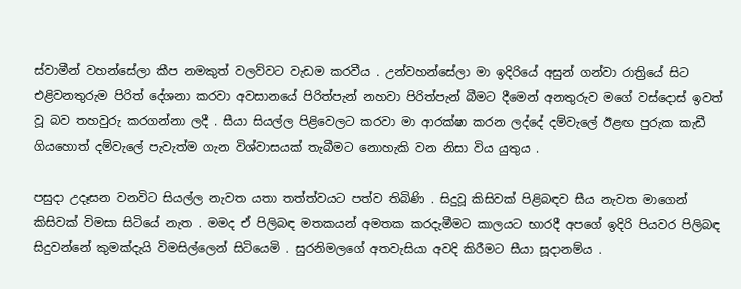ස්වාමීන් වහන්සේලා කීප නමකුත් වලව්වට වැඩම කරවීය . උන්වහන්සේලා මා ඉදිරියේ අසුන් ගන්වා රාත්‍රියේ සිට එළිවනතුරුම පිරිත් දේශනා කරවා අවසානයේ පිරිත්පැන් නහවා පිරිත්පැන් බීමට දීමෙන් අනතුරුව මගේ වස්දොස් ඉවත් වූ බව තහවුරු කරගන්නා ලදී . සීයා සියල්ල පිළිවෙලට කරවා මා ආරක්ෂා කරන ලද්දේ දම්වැලේ ඊළඟ පුරුක කැඩී ගියහොත් දම්වැලේ පැවැත්ම ගැන විශ්වාසයක් තැබීමට නොහැකි වන නිසා විය යුතුය .

පසුදා උදෑසන වනවිට සියල්ල නැවත යතා තත්ත්වයට පත්ව තිබිණි . සිදුවූ කිසිවක් පිළිබඳව සීය නැවත මාගෙන් කිසිවක් විමසා සිටියේ නැත . මමද ඒ පිලිබඳ මතකයන් අමතක කරදැමීමට කාලයට භාරදී අපගේ ඉදිරි පියවර පිලිබඳ සිදුවන්නේ කුමක්දැයි විමසිල්ලෙන් සිටියෙමි . සුරනිමලගේ අතවැසියා අවදි කිරීමට සීයා සූදානම්ය .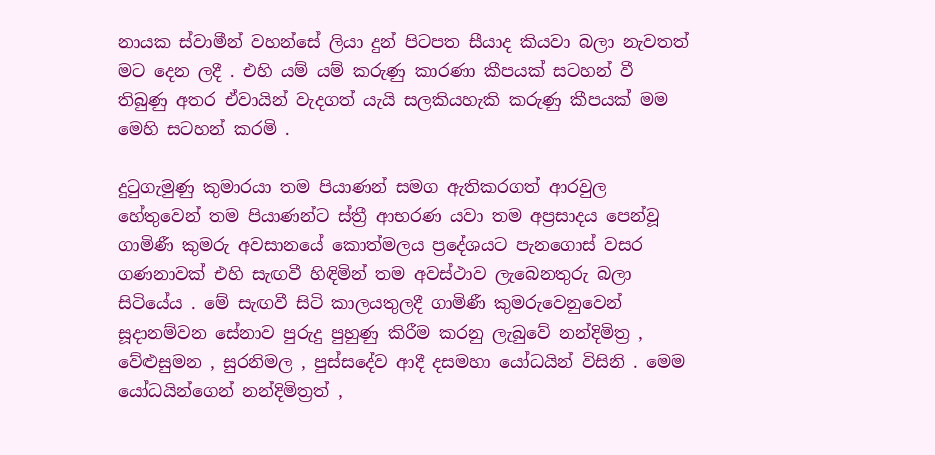නායක ස්වාමීන් වහන්සේ ලියා දුන් පිටපත සීයාද කියවා බලා නැවතත් මට දෙන ලදී . එහි යම් යම් කරුණු කාරණා කීපයක් සටහන් වී තිබුණු අතර ඒවායින් වැදගත් යැයි සලකියහැකි කරුණු කීපයක් මම මෙහි සටහන් කරමි .

දුටුගැමුණු කුමාරයා තම පියාණන් සමග ඇතිකරගත් ආරවුල හේතුවෙන් තම පියාණන්ට ස්ත්‍රී ආභරණ යවා තම අප්‍රසාදය පෙන්වූ ගාමිණී කුමරු අවසානයේ කොත්මලය ප්‍රදේශයට පැනගොස් වසර ගණනාවක් එහි සැඟවී හිඳිමින් තම අවස්ථාව ලැබෙනතුරු බලා සිටියේය . මේ සැඟවී සිටි කාලයතුලදී ගාමිණී කුමරුවෙනුවෙන් සූදානම්වන සේනාව පුරුදු පුහුණු කිරීම කරනු ලැබුවේ නන්දිමිත්‍ර , වේළුසුමන , සුරනිමල , පුස්සදේව ආදී දසමහා යෝධයින් විසිනි . මෙම යෝධයින්ගෙන් නන්දිමිත්‍රත් ,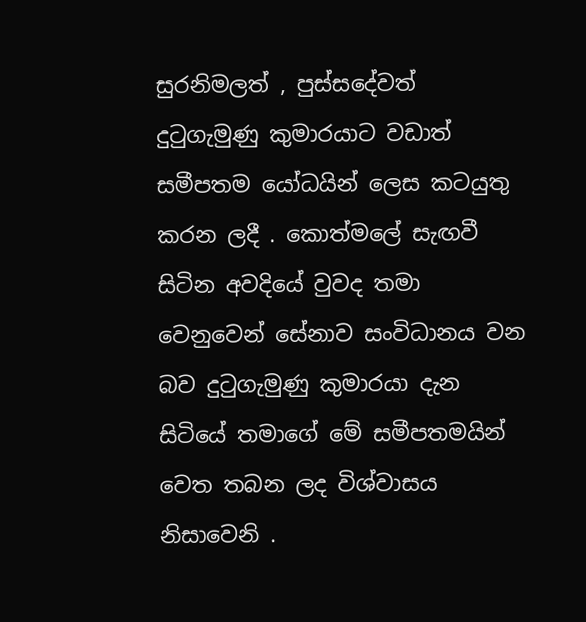සුරනිමලත් , පුස්සදේවත් දුටුගැමුණු කුමාරයාට වඩාත් සමීපතම යෝධයින් ලෙස කටයුතු කරන ලදී . කොත්මලේ සැඟවී සිටින අවදියේ වුවද තමා වෙනුවෙන් සේනාව සංවිධානය වන බව දුටුගැමුණු කුමාරයා දැන සිටියේ තමාගේ මේ සමීපතමයින් වෙත තබන ලද විශ්වාසය නිසාවෙනි .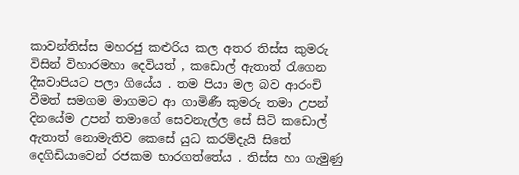කාවන්තිස්ස මහරජු කළුරිය කල අතර තිස්ස කුමරු විසින් විහාරමහා දෙවියත් , කඩොල් ඇතාත් රැගෙන දීඝවාපියට පලා ගියේය . තම පියා මල බව ආරංචි වීමත් සමගම මාගමට ආ ගාමිණී කුමරු තමා උපන් දිනයේම උපන් තමාගේ සෙවනැල්ල සේ සිටි කඩොල් ඇතාත් නොමැතිව කෙසේ යුධ කරම්දැයි සිතේ දෙගිඩියාවෙන් රජකම භාරගත්තේය . තිස්ස හා ගැමුණු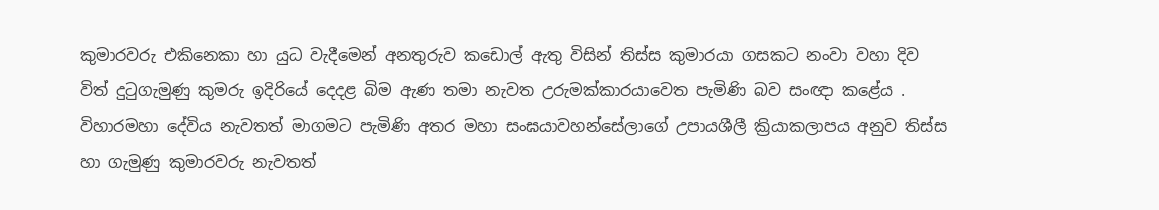කුමාරවරු එකිනෙකා හා යුධ වැදීමෙන් අනතුරුව කඩොල් ඇතු විසින් තිස්ස කුමාරයා ගසකට නංවා වහා දිව විත් දුටුගැමුණු කුමරු ඉදිරියේ දෙදළ බිම ඇණ තමා නැවත උරුමක්කාරයාවෙත පැමිණි බව සංඥා කළේය . විහාරමහා දේවිය නැවතත් මාගමට පැමිණි අතර මහා සංඝයාවහන්සේලාගේ උපායශීලී ක්‍රියාකලාපය අනුව තිස්ස හා ගැමුණු කුමාරවරු නැවතත්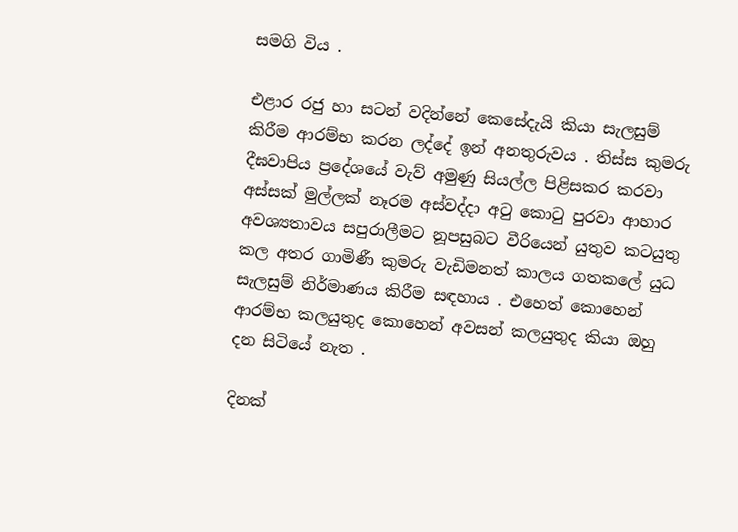සමගි විය .

එළාර රජු හා සටන් වදින්නේ කෙසේදැයි කියා සැලසුම් කිරීම ආරම්භ කරන ලද්දේ ඉන් අනතුරුවය . තිස්ස කුමරු දීඝවාපිය ප්‍රදේශයේ වැව් අමුණු සියල්ල පිළිසකර කරවා අස්සක් මුල්ලක් නෑරම අස්වද්දා අටු කොටු පුරවා ආහාර අවශ්‍යතාවය සපුරාලීමට නූපසුබට වීරියෙන් යුතුව කටයුතු කල අතර ගාමිණී කුමරු වැඩිමනත් කාලය ගතකලේ යුධ සැලසුම් නිර්මාණය කිරීම සඳහාය . එහෙත් කොහෙන් ආරම්භ කලයුතුද කොහෙන් අවසන් කලයුතුද කියා ඔහු දන සිටියේ නැත .

දිනක්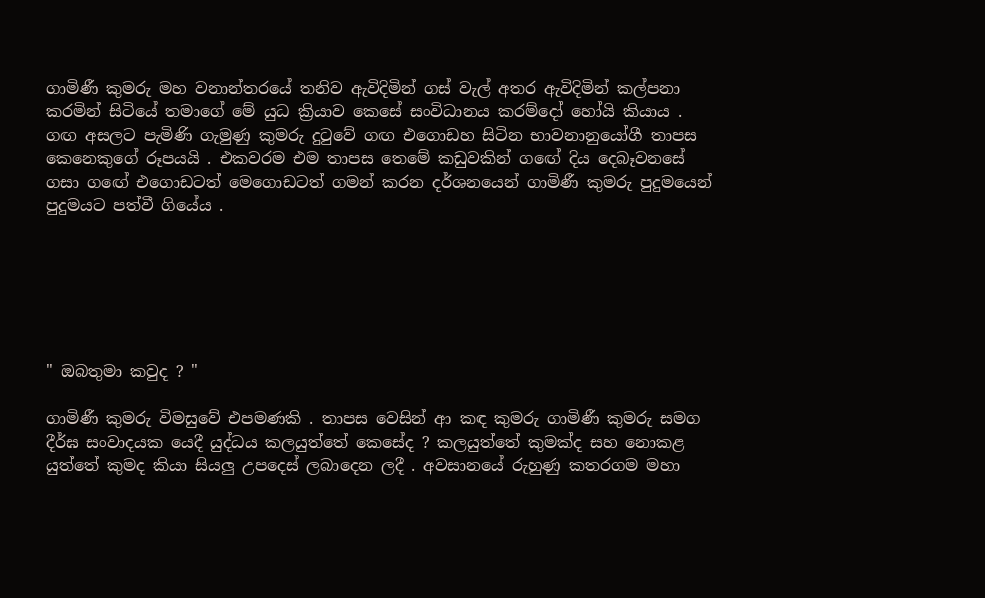ගාමිණී කුමරු මහ වනාන්තරයේ තනිව ඇවිදිමින් ගස් වැල් අතර ඇවිදිමින් කල්පනා කරමින් සිටියේ තමාගේ මේ යුධ ක්‍රියාව කෙසේ සංවිධානය කරම්දෝ හෝයි කියාය . ගඟ අසලට පැමිණි ගැමුණු කුමරු දුටුවේ ගඟ එගොඩහ සිටින භාවනානුයෝගී තාපස කෙනෙකුගේ රූපයයි . එකවරම එම තාපස තෙමේ කඩුවකින් ගඟේ දිය දෙබෑවනසේ ගසා ගඟේ එගොඩටත් මෙගොඩටත් ගමන් කරන දර්ශනයෙන් ගාමිණී කුමරු පුදුමයෙන් පුදුමයට පත්වී ගියේය .






" ඔබතුමා කවුද ? "

ගාමිණී කුමරු විමසුවේ එපමණකි . තාපස වෙසින් ආ කඳ කුමරු ගාමිණී කුමරු සමග දීර්ඝ සංවාදයක යෙදී යුද්ධය කලයුත්තේ කෙසේද ? කලයුත්තේ කුමක්ද සහ නොකළ යුත්තේ කුමද කියා සියලු උපදෙස් ලබාදෙන ලදී . අවසානයේ රුහුණු කතරගම මහා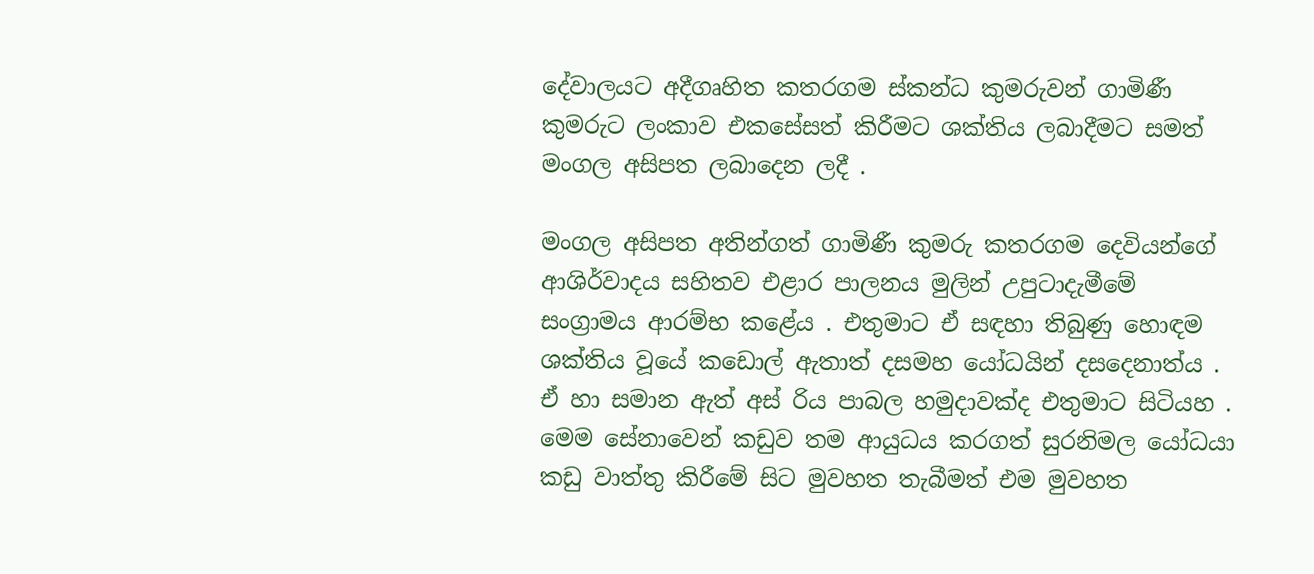දේවාලයට අදීගෘහිත කතරගම ස්කන්ධ කුමරුවන් ගාමිණී කුමරුට ලංකාව එකසේසත් කිරීමට ශක්තිය ලබාදීමට සමත් මංගල අසිපත ලබාදෙන ලදී .

මංගල අසිපත අතින්ගත් ගාමිණී කුමරු කතරගම දෙවියන්ගේ ආශිර්වාදය සහිතව එළාර පාලනය මුලින් උපුටාදැමීමේ සංග්‍රාමය ආරම්භ කළේය . එතුමාට ඒ සඳහා තිබුණු හොඳම ශක්තිය වූයේ කඩොල් ඇතාත් දසමහ යෝධයින් දසදෙනාත්ය . ඒ හා සමාන ඇත් අස් රිය පාබල හමුදාවක්ද එතුමාට සිටියහ . මෙම සේනාවෙන් කඩුව තම ආයුධය කරගත් සුරනිමල යෝධයා කඩු වාත්තු කිරීමේ සිට මුවහත තැබීමත් එම මුවහත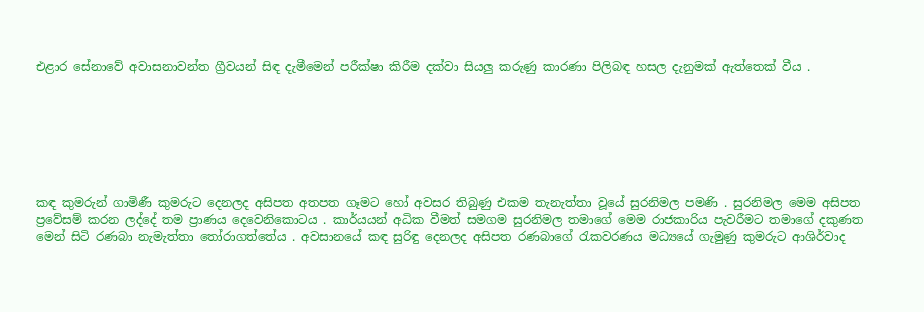එළාර සේනාවේ අවාසනාවන්ත ග්‍රීවයන් සිඳ දැමීමෙන් පරීක්ෂා කිරීම දක්වා සියලු කරුණු කාරණා පිලිබඳ හසල දැනුමක් ඇත්තෙක් වීය .







කඳ කුමරුන් ගාමිණී කුමරුට දෙනලද අසිපත අතපත ගෑමට හෝ අවසර තිබුණු එකම තැනැත්තා වූයේ සුරනිමල පමණි . සුරනිමල මෙම අසිපත ප්‍රවේසම් කරන ලද්දේ තම ප්‍රාණය දෙවෙනිකොටය . කාර්යයන් අධික වීමත් සමගම සුරනිමල තමාගේ මෙම රාජකාරිය පැවරීමට තමාගේ දකුණත මෙන් සිටි රණබා නැමැත්තා තෝරාගත්තේය . අවසානයේ කඳ සුරිඳු දෙනලද අසිපත රණබාගේ රැකවරණය මධ්‍යයේ ගැමුණු කුමරුට ආශිර්වාද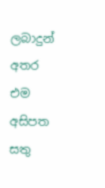ලබාදුන් අතර එම අසිපත සතු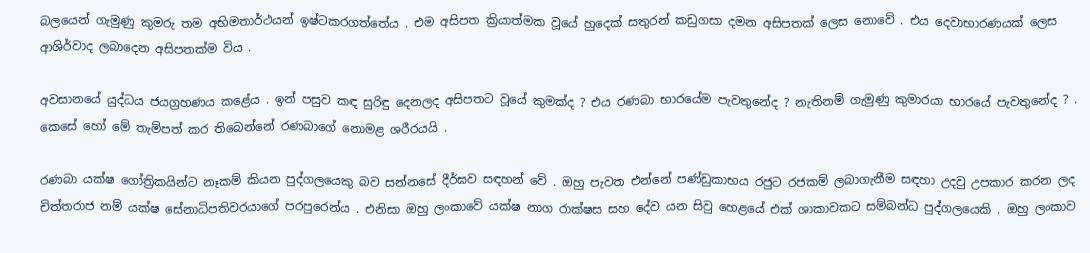බලයෙන් ගැමුණු කුමරු තම අභිමතාර්ථයන් ඉෂ්ටකරගත්තේය . එම අසිපත ක්‍රියාත්මක වූයේ හුදෙක් සතුරන් කඩුගසා දමන අසිපතක් ලෙස නොවේ . එය දෙවාභාරණයක් ලෙස ආශිර්වාද ලබාදෙන අසිපතක්ම විය .

අවසානයේ යුද්ධය ජයග්‍රහණය කළේය . ඉන් පසුව කඳ සුරිඳු දෙනලද අසිපතට වූයේ කුමක්ද ? එය රණබා භාරයේම පැවතුනේද ? නැතිනම් ගැමුණු කුමාරයා භාරයේ පැවතුනේද ? . කෙසේ හෝ මේ තැම්පත් කර තිබෙන්නේ රණබාගේ නොමළ ශරීරයයි .

රණබා යක්ෂ ගෝත්‍රිකයින්ට නෑකම් කියන පුද්ගලයෙකු බව සන්නසේ දීර්ඝව සඳහන් වේ . ඔහු පැවත එන්නේ පණ්ඩුකාභය රජුට රජකම් ලබාගැනීම සඳහා උදවු උපකාර කරන ලද චිත්තරාජ නම් යක්ෂ සේනාධිපතිවරයාගේ පරපුරෙන්ය . එනිසා ඔහු ලංකාවේ යක්ෂ නාග රාක්ෂස සහ දේව යන සිවු හෙළයේ එක් ශාකාවකට සම්බන්ධ පුද්ගලයෙකි . ඔහු ලංකාව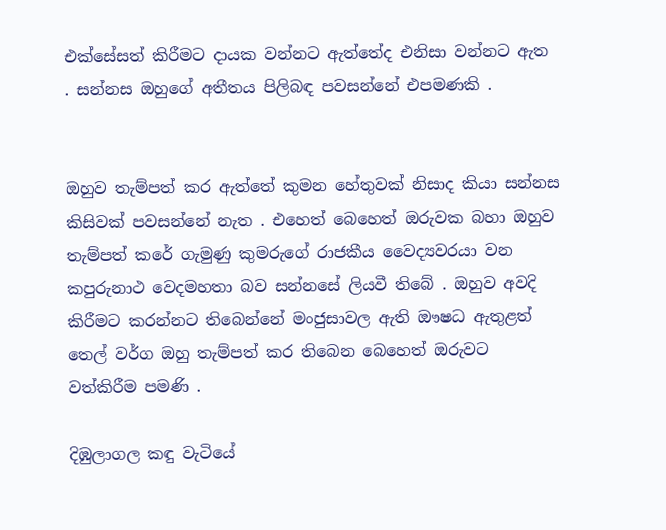එක්සේසත් කිරීමට දායක වන්නට ඇත්තේද එනිසා වන්නට ඇත . සන්නස ඔහුගේ අතීතය පිලිබඳ පවසන්නේ එපමණකි .


ඔහුව තැම්පත් කර ඇත්තේ කුමන හේතුවක් නිසාද කියා සන්නස කිසිවක් පවසන්නේ නැත . එහෙත් බෙහෙත් ඔරුවක බහා ඔහුව තැම්පත් කරේ ගැමුණු කුමරුගේ රාජකීය වෛද්‍යවරයා වන කපුරුනාථ වෙදමහතා බව සන්නසේ ලියවී තිබේ . ඔහුව අවදි කිරීමට කරන්නට තිබෙන්නේ මංජුසාවල ඇති ඖෂධ ඇතුළත් තෙල් වර්ග ඔහු තැම්පත් කර තිබෙන බෙහෙත් ඔරුවට වත්කිරීම පමණි .

දිඹුලාගල කඳු වැටියේ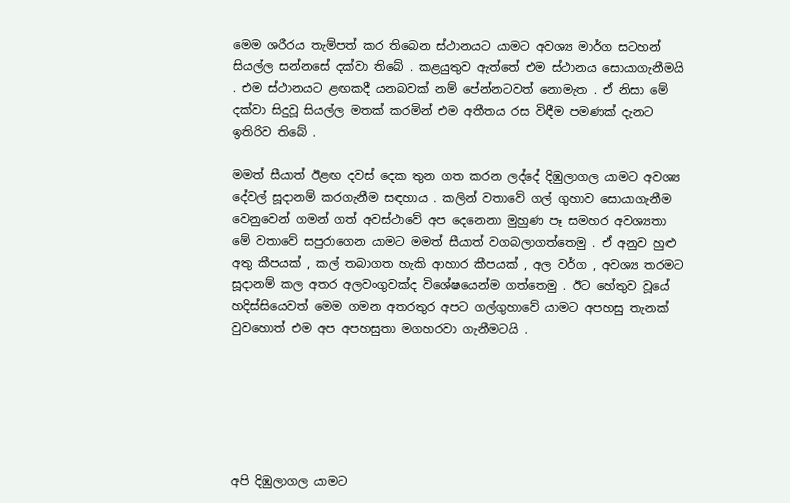මෙම ශරීරය තැම්පත් කර තිබෙන ස්ථානයට යාමට අවශ්‍ය මාර්ග සටහන් සියල්ල සන්නසේ දක්වා තිබේ . කළයුතුව ඇත්තේ එම ස්ථානය සොයාගැනීමයි . එම ස්ථානයට ළඟකදී යනබවක් නම් පේන්නටවත් නොමැත . ඒ නිසා මේ දක්වා සිදුවූ සියල්ල මතක් කරමින් එම අතීතය රස විඳීම පමණක් දැනට ඉතිරිව තිබේ .

මමත් සීයාත් ඊළඟ දවස් දෙක තුන ගත කරන ලද්දේ දිඹුලාගල යාමට අවශ්‍ය දේවල් සූදානම් කරගැනීම සඳහාය . කලින් වතාවේ ගල් ගුහාව සොයාගැනීම වෙනුවෙන් ගමන් ගත් අවස්ථාවේ අප දෙනෙනා මුහුණ පෑ සමහර අවශ්‍යතා මේ වතාවේ සපුරාගෙන යාමට මමත් සීයාත් වගබලාගත්තෙමු . ඒ අනුව හුළු අතු කීපයක් , කල් තබාගත හැකි ආහාර කීපයක් , අල වර්ග , අවශ්‍ය තරමට සූදානම් කල අතර අලවංගුවක්ද විශේෂයෙන්ම ගත්තෙමු . ඊට හේතුව වූයේ හදිස්සියෙවත් මෙම ගමන අතරතුර අපට ගල්ගුහාවේ යාමට අපහසු තැනක් වුවහොත් එම අප අපහසුතා මගහරවා ගැනීමටයි .






අපි දිඹුලාගල යාමට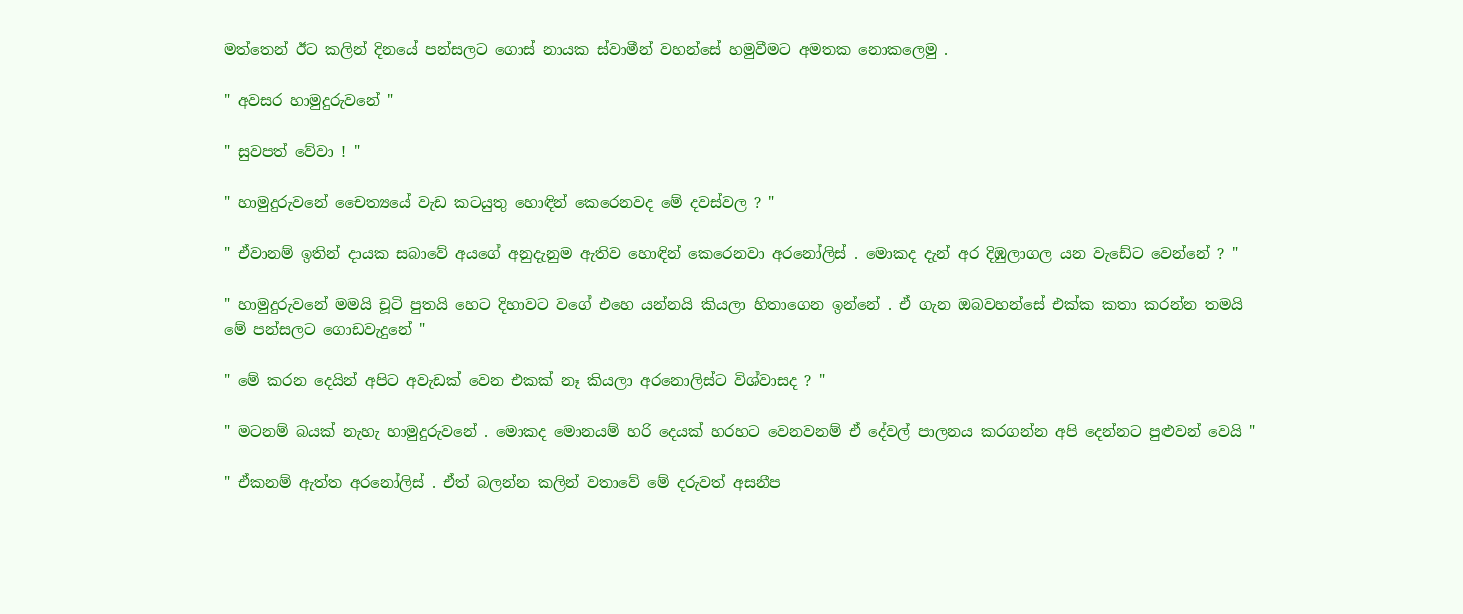මත්තෙන් ඊට කලින් දිනයේ පන්සලට ගොස් නායක ස්වාමීන් වහන්සේ හමුවීමට අමතක නොකලෙමු .

" අවසර හාමුදුරුවනේ "

" සුවපත් වේවා ! "

" හාමුදුරුවනේ චෛත්‍යයේ වැඩ කටයුතු හොඳින් කෙරෙනවද මේ දවස්වල ? "

" ඒවානම් ඉතින් දායක සබාවේ අයගේ අනුදැනුම ඇතිව හොඳින් කෙරෙනවා අරනෝලිස් . මොකද දැන් අර දිඹුලාගල යන වැඩේට වෙන්නේ ? "

" හාමුදුරුවනේ මමයි චූටි පුතයි හෙට දිහාවට වගේ එහෙ යන්නයි කියලා හිතාගෙන ඉන්නේ . ඒ ගැන ඔබවහන්සේ එක්ක කතා කරන්න තමයි මේ පන්සලට ගොඩවැදුනේ "

" මේ කරන දෙයින් අපිට අවැඩක් වෙන එකක් නෑ කියලා අරනොලිස්ට විශ්වාසද ? "

" මටනම් බයක් නැහැ හාමුදුරුවනේ . මොකද මොනයම් හරි දෙයක් හරහට වෙනවනම් ඒ දේවල් පාලනය කරගන්න අපි දෙන්නට පුළුවන් වෙයි "

" ඒකනම් ඇත්ත අරනෝලිස් . ඒත් බලන්න කලින් වතාවේ මේ දරුවත් අසනීප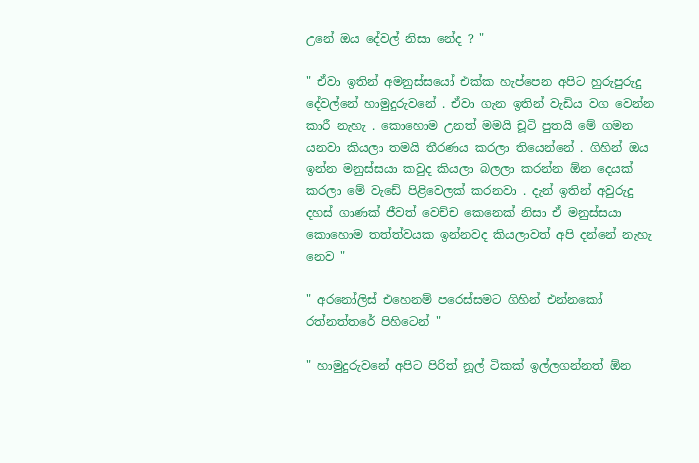උනේ ඔය දේවල් නිසා නේද ? "

" ඒවා ඉතින් අමනුස්සයෝ එක්ක හැප්පෙන අපිට හුරුපුරුදු දේවල්නේ හාමුදුරුවනේ . ඒවා ගැන ඉතින් වැඩිය වග වෙන්න කාරී නැහැ . කොහොම උනත් මමයි චූටි පුතයි මේ ගමන යනවා කියලා තමයි තීරණය කරලා තියෙන්නේ . ගිහින් ඔය ඉන්න මනුස්සයා කවුද කියලා බලලා කරන්න ඕන දෙයක් කරලා මේ වැඩේ පිළිවෙලක් කරනවා . දැන් ඉතින් අවුරුදු දහස් ගාණක් ජීවත් වෙච්ච කෙනෙක් නිසා ඒ මනුස්සයා කොහොම තත්ත්වයක ඉන්නවද කියලාවත් අපි දන්නේ නැහැ නෙව "

" අරනෝලිස් එහෙනම් පරෙස්සමට ගිහින් එන්නකෝ රත්නත්තරේ පිහිටෙන් "

" හාමුදුරුවනේ අපිට පිරිත් නූල් ටිකක් ඉල්ලගන්නත් ඕන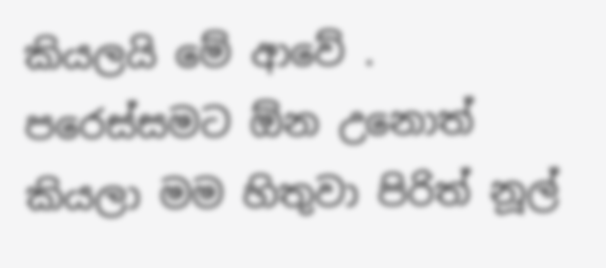කියලයි මේ ආවේ . පරෙස්සමට ඕන උනොත් කියලා මම හිතුවා පිරිත් නූල්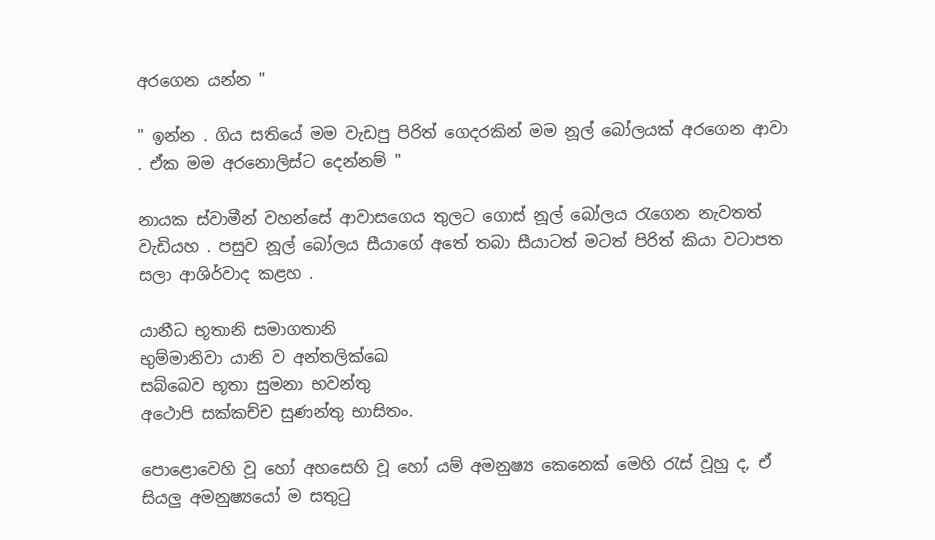අරගෙන යන්න "

" ඉන්න . ගිය සතියේ මම වැඩපු පිරිත් ගෙදරකින් මම නූල් බෝලයක් අරගෙන ආවා . ඒක මම අරනොලිස්ට දෙන්නම් "

නායක ස්වාමීන් වහන්සේ ආවාසගෙය තුලට ගොස් නූල් බෝලය රැගෙන නැවතත් වැඩියහ . පසුව නූල් බෝලය සීයාගේ අතේ තබා සීයාටත් මටත් පිරිත් කියා වටාපත සලා ආශිර්වාද කළහ .

යානීධ භූතානි සමාගතානි
භුම්‌මානිවා යානි ව අන්‌තලික්‌ඛෙ
සබ්‌බෙව භූතා සුමනා භවන්‌තු
අථොපි සක්‌කච්‌ච සුණන්‌තු භාසිතං.

පොළොවෙහි වූ හෝ අහසෙහි වූ හෝ යම් අමනුෂ්‍ය කෙනෙක් මෙහි රැස් වූහු ද, ඒ සියලු අමනුෂ්‍යයෝ ම සතුටු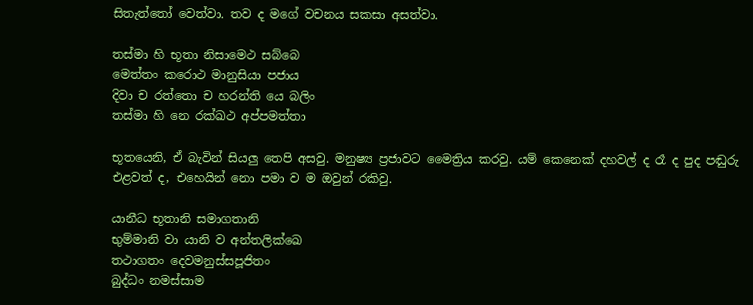සිතැත්තෝ වෙත්වා. තව ද මගේ වචනය සකසා අසත්වා.

තස්‌මා හි භූතා නිසාමෙථ සබ්‌බෙ
මෙත්‌තං කරොථ මානුසියා පජාය
දිවා ච රත්‌තො ච හරන්‌ති යෙ බලිං
තස්‌මා හි නෙ රක්‌ඛථ අප්‌පමත්‌තා

භූතයෙනි, ඒ බැවින් සියලු තෙපි අසවු. මනුෂ්‍ය ප්‍රජාවට මෛත්‍රිය කරවු. යම් කෙනෙක් දහවල් ද රෑ ද පුද පඬුරු එළවත් ද, එහෙයින් නො පමා ව ම ඔවුන් රකිවු.

යානීධ භූතානි සමාගතානි
භුම්‌මානි වා යානි ව අන්‌තලික්‌ඛෙ
තථාගතං දෙවමනුස්‌සපූජිතං
බුද්‌ධං නමස්‌සාම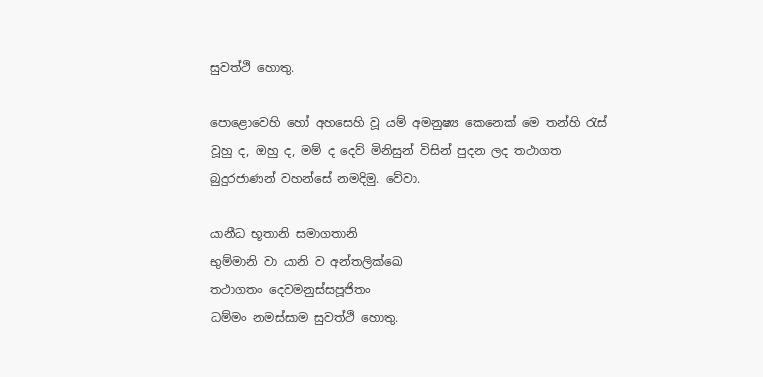සුවත්‌ථි හොතු.

පොළොවෙහි හෝ අහසෙහි වූ යම් අමනුෂ්‍ය කෙනෙක් මෙ තන්හි රැස් වූහු ද, ඔහු ද, මම් ද දෙව් මිනිසුන් විසින් පුදන ලද තථාගත බුදුරජාණන් වහන්සේ නමදිමු. වේවා.

යානීධ භූතානි සමාගතානි
භුම්‌මානි වා යානි ව අන්‌තලික්‌ඛෙ
තථාගතං දෙවමනුස්‌සපූජිතං
ධම්‌මං නමස්‌සාම සුවත්‌ථි හොතු.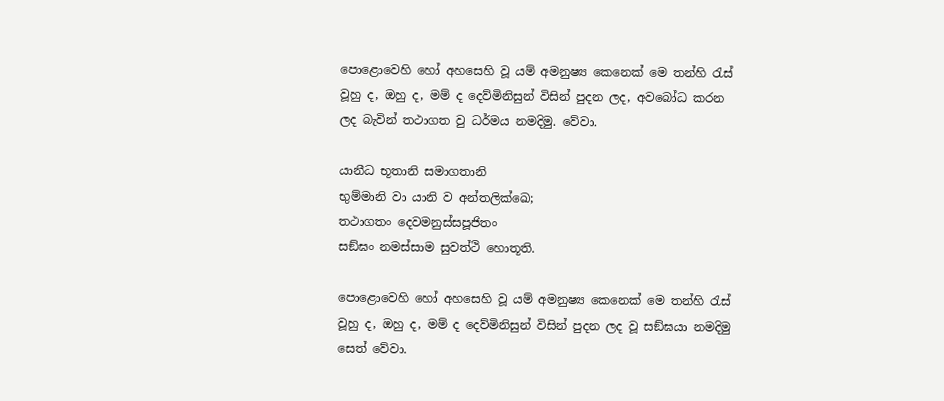පොළොවෙහි හෝ අහසෙහි වූ යම් අමනුෂ්‍ය කෙනෙක් මෙ තන්හි රැස් වූහු ද, ඔහු ද, මම් ද දෙව්මිනිසුන් විසින් පුදන ලද, අවබෝධ කරන ලද බැවින් තථාගත වු ධර්මය නමදිමු. වේවා.

යානීධ භූතානි සමාගතානි
භුම්‌මානි වා යානි ව අන්‌තලික්‌ඛෙ;
තථාගතං දෙවමනුස්‌සපූජිතං
සඞ්‌ඝං නමස්‌සාම සුවත්‌ථි හොතූති.

පොළොවෙහි හෝ අහසෙහි වූ යම් අමනුෂ්‍ය කෙනෙක් මෙ තන්හි රැස් වූහු ද, ඔහු ද, මම් ද දෙව්මිනිසුන් විසින් පුදන ලද වූ සඞ්ඝයා නමදිමු සෙත් වේවා.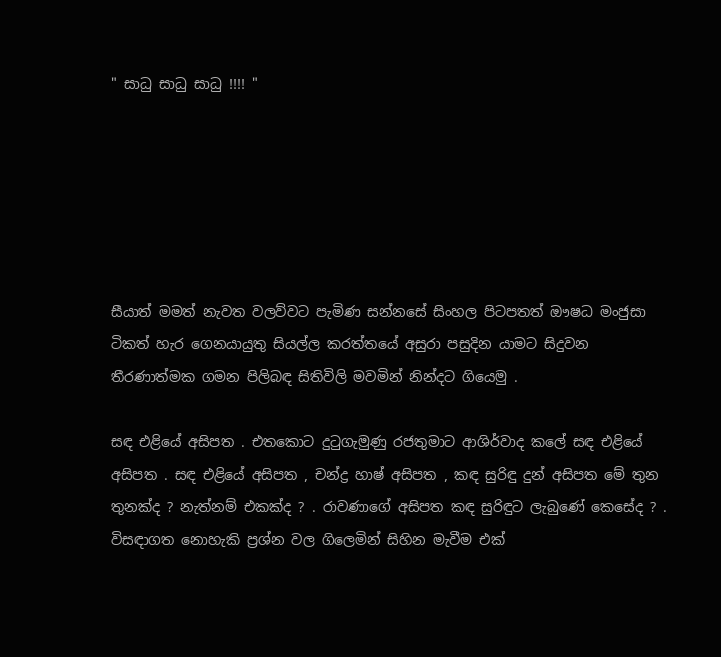" සාධු සාධු සාධු !!!! "






සීයාත් මමත් නැවත වලව්වට පැමිණ සන්නසේ සිංහල පිටපතත් ඖෂධ මංජුසා ටිකත් හැර ගෙනයායුතු සියල්ල කරත්තයේ අසුරා පසුදින යාමට සිදුවන තීරණාත්මක ගමන පිලිබඳ සිතිවිලි මවමින් නින්දට ගියෙමු .

සඳ එළියේ අසිපත . එතකොට දුටුගැමුණු රජතුමාට ආශිර්වාද කලේ සඳ එළියේ අසිපත . සඳ එළියේ අසිපත , චන්ද්‍ර හාෂ් අසිපත , කඳ සුරිඳු දුන් අසිපත මේ තුන තුනක්ද ? නැත්නම් එකක්ද ? . රාවණාගේ අසිපත කඳ සුරිඳුට ලැබුණේ කෙසේද ? . විසඳාගත නොහැකි ප්‍රශ්න වල ගිලෙමින් සිහින මැවීම එක්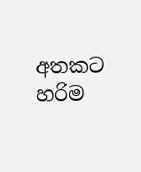අතකට හරිම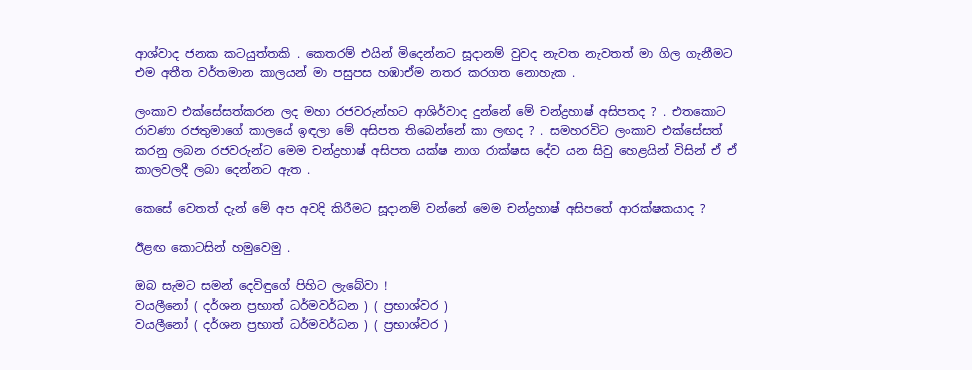ආශ්වාද ජනක කටයුත්තකි . කෙතරම් එයින් මිදෙන්නට සූදානම් වුවද නැවත නැවතත් මා ගිල ගැනීමට එම අතීත වර්තමාන කාලයන් මා පසුපස හඹාඒම නතර කරගත නොහැක .

ලංකාව එක්සේසත්කරන ලද මහා රජවරුන්හට ආශිර්වාද දුන්නේ මේ චන්ද්‍රහාෂ් අසිපතද ? . එතකොට රාවණා රජතුමාගේ කාලයේ ඉඳලා මේ අසිපත තිබෙන්නේ කා ලඟද ? . සමහරවිට ලංකාව එක්සේසත් කරනු ලබන රජවරුන්ට මෙම චන්ද්‍රහාෂ් අසිපත යක්ෂ නාග රාක්ෂස දේව යන සිවු හෙළයින් විසින් ඒ ඒ කාලවලදී ලබා දෙන්නට ඇත .

කෙසේ වෙතත් දැන් මේ අප අවදි කිරීමට සූදානම් වන්නේ මෙම චන්ද්‍රහාෂ් අසිපතේ ආරක්ෂකයාද ?

ඊළඟ කොටසින් හමුවෙමු .

ඔබ සැමට සමන් දෙවිඳුගේ පිහිට ලැබේවා !
වයලීනෝ ( දර්ශන ප්‍රභාත් ධර්මවර්ධන ) ( ප්‍රභාශ්වර )
වයලීනෝ ( දර්ශන ප්‍රභාත් ධර්මවර්ධන ) ( ප්‍රභාශ්වර )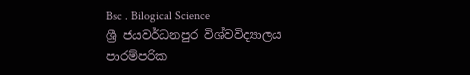Bsc . Bilogical Science
ශ්‍රී ජයවර්ධනපුර විශ්වවිද්‍යාලය
පාරම්පරික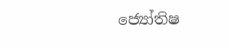ජ්‍යෝතිෂ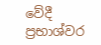වේදී
ප්‍රභාශ්වර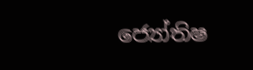ජ්‍යෝතිෂ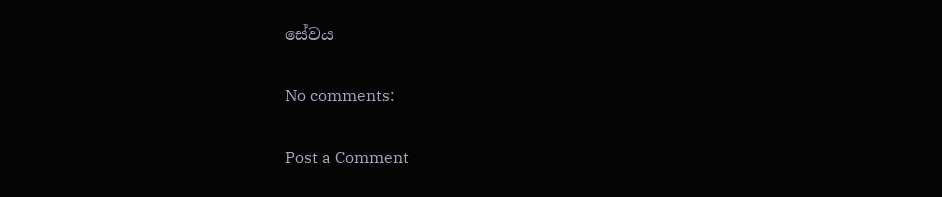සේවය

No comments:

Post a Comment